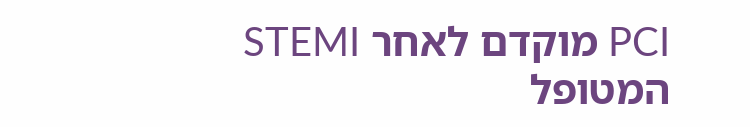PCI מוקדם לאחר STEMI המטופל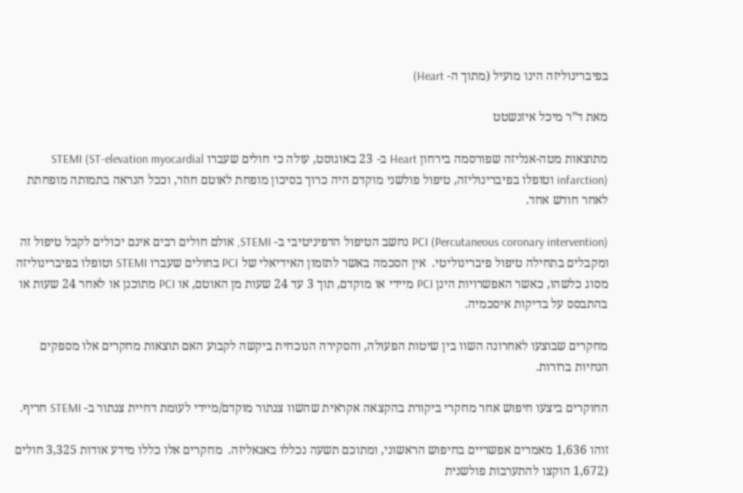בפיברינוליזה הינו מועיל (מתוך ה- Heart)

מאת ד”ר מיכל איזנשטט

מתוצאות מטה-אנליזה שפורסמה בירחון Heart ב- 23 באוגוסט, עולה כי חולים שעברו STEMI (ST-elevation myocardial infarction) וטופלו בפיברינוליזה, טיפול פולשני מוקדם היה כרוך בסיכון מופחת לאוטם חוזר, וככל הנראה בתמותה מופחתת לאחר חודש אחד.

PCI (Percutaneous coronary intervention) נחשב הטיפול הדפיניטיבי ב- STEMI, אולם חולים רבים אינם יכולים לקבל טיפול זה ומקבלים בתחילה טיפול פיברינוליטי.  אין הסכמה באשר לתזמון האידיאלי של PCI בחולים שעברו STEMI וטופלו בפיברינוליזה מסוג כלשהו, כאשר האפשרויות הינן PCI מיידי או מוקדם, תוך 3 עד 24 שעות מן האוטם, או PCI מתוכנן או לאחר 24 שעות או בהתבסס על בדיקות איסכמיה.

מחקרים שבוצעו לאחרונה השוו בין שיטות הפעולה, והסקירה הנוכחית ביקשה לקבוע האם תוצאות מחקרים אלו מספקים הנחיות ברורות.

החוקרים ביצעו חיפוש אחר מחקרי ביקורת בהקצאה אקראית שהשוו צנתור מוקדם/מיידי לעומת דחיית צנתור ב- STEMI חריף.

זוהו 1,636 מאמרים אפשריים בחיפוש הראשוני, ומתוכם תשעה נכללו באנאליזה.  מחקרים אלו כללו מידע אודות 3,325 חולים (1,672 הוקצו להתערבות פולשנית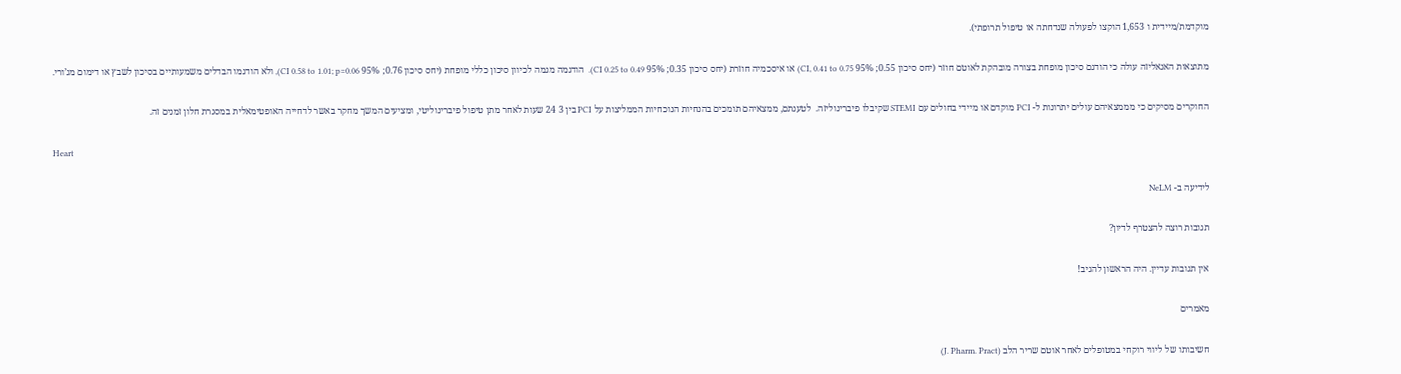מוקדמת/מיידית ו 1,653 הוקצו לפעולה שנדחתה או טיפול תרופתי).

מתוצאות האנאליזה עולה כי הודגם סיכון מופחת בצורה מובהקת לאוטם חוזר (יחס סיכון 0.55; 95% CI, 0.41 to 0.75) או איסכמיה חוזרת (יחס סיכון 0.35; 95% CI 0.25 to 0.49).  הודגמה מגמה לכיוון סיכון כללי מופחת (יחס סיכון 0.76; 95% CI 0.58 to 1.01; p=0.06), ולא הודגמו הבדלים משמעותיים בסיכון לשבץ או דימום מג’ורי.

החוקרים מסיקים כי מממצאיהם עולים יתרונות ל- PCI מוקדם או מיידי בחולים עם STEMI שקיבלו פיברינוליזה.  לטענתם, ממצאיהם תומכים בהנחיות הנוכחיות הממליצות על PCI בין 3 24 שעות לאחר מתן טיפול פיברינוליטי, ומציעים המשך מחקר באשר לדחייה האופטימאלית במסגרת חלון זמנים זה.

Heart

לידיעה ב- NeLM

תגובות רוצה להצטרף לדיון?

אין תגובות עדיין. היה הראשון להגיב!

מאמרים

חשיבותו של ליווי רוקחי במטופלים לאחר אוטם שריר הלב (J. Pharm. Pract)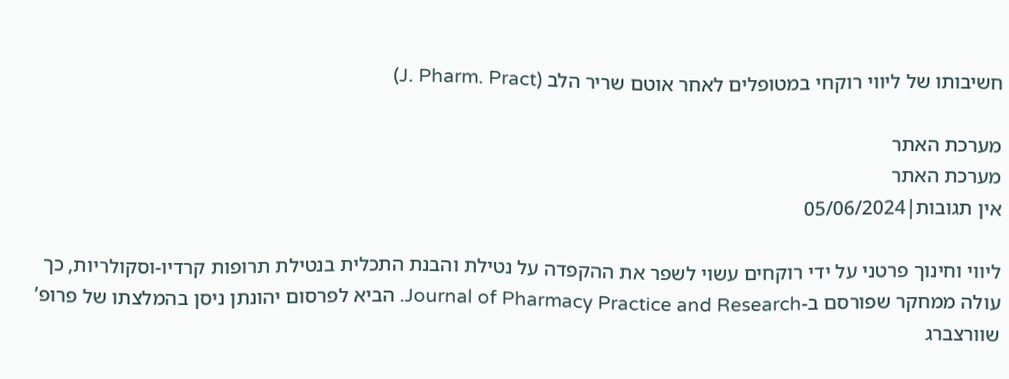חשיבותו של ליווי רוקחי במטופלים לאחר אוטם שריר הלב (J. Pharm. Pract)

מערכת האתר
מערכת האתר
אין תגובות|05/06/2024

ליווי וחינוך פרטני על ידי רוקחים עשוי לשפר את ההקפדה על נטילת והבנת התכלית בנטילת תרופות קרדיו-וסקולריות, כך עולה ממחקר שפורסם ב-Journal of Pharmacy Practice and Research. הביא לפרסום יהונתן ניסן בהמלצתו של פרופ’ שוורצברג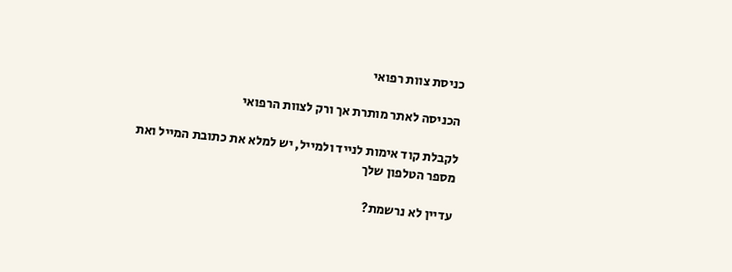כניסת צוות רפואי

הכניסה לאתר מותרת אך ורק לצוות הרפואי

לקבלת קוד אימות לנייד ולמייל, יש למלא את כתובת המייל ואת מספר הטלפון שלך

עדיין לא נרשמת?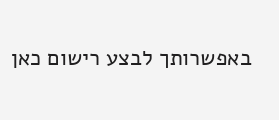באפשרותך לבצע רישום כאן